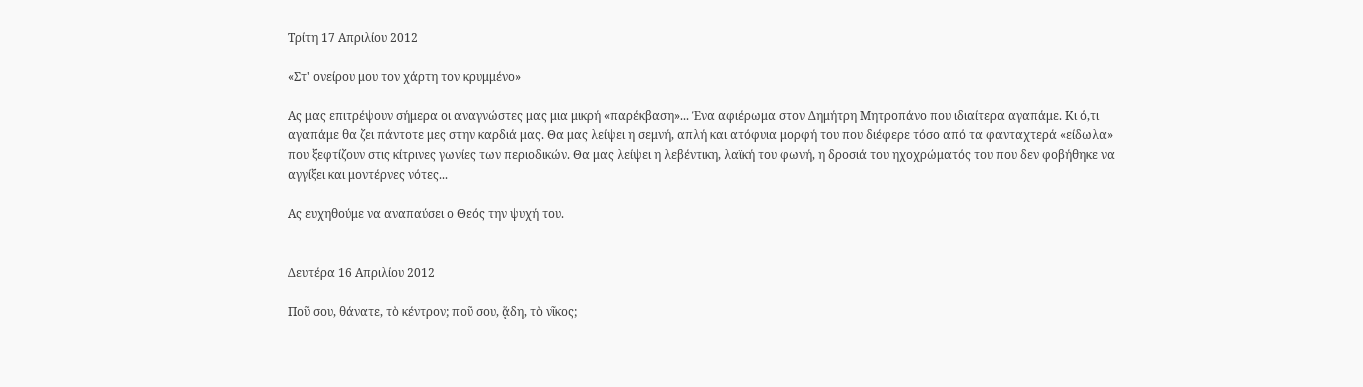Τρίτη 17 Απριλίου 2012

«Στ' ονείρου μου τον χάρτη τον κρυμμένο»

Ας μας επιτρέψουν σήμερα οι αναγνώστες μας μια μικρή «παρέκβαση»... Ένα αφιέρωμα στον Δημήτρη Μητροπάνο που ιδιαίτερα αγαπάμε. Κι ό,τι αγαπάμε θα ζει πάντοτε μες στην καρδιά μας. Θα μας λείψει η σεμνή, απλή και ατόφυια μορφή του που διέφερε τόσο από τα φανταχτερά «είδωλα» που ξεφτίζουν στις κίτρινες γωνίες των περιοδικών. Θα μας λείψει η λεβέντικη, λαϊκή του φωνή, η δροσιά του ηχοχρώματός του που δεν φοβήθηκε να αγγίξει και μοντέρνες νότες...

Ας ευχηθούμε να αναπαύσει ο Θεός την ψυχή του.


Δευτέρα 16 Απριλίου 2012

Ποῦ σου, θάνατε, τὸ κέντρον; ποῦ σου, ᾅδη, τὸ νῖκος;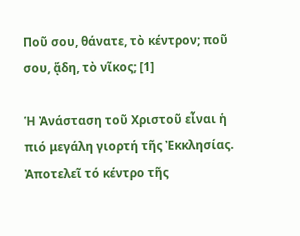Ποῦ σου, θάνατε, τὸ κέντρον; ποῦ σου, ᾅδη, τὸ νῖκος; [1]

Ἡ Ἀνάσταση τοῦ Χριστοῦ εἶναι ἡ πιό μεγάλη γιορτή τῆς Ἐκκλησίας. Ἀποτελεῖ τό κέντρο τῆς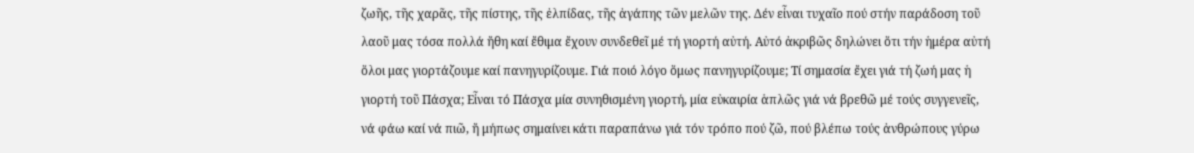ζωῆς, τῆς χαρᾶς, τῆς πίστης, τῆς ἐλπίδας, τῆς ἀγάπης τῶν μελῶν της. Δέν εἶναι τυχαῖο πού στήν παράδοση τοῦ λαοῦ μας τόσα πολλά ἤθη καί ἔθιμα ἔχουν συνδεθεῖ μέ τή γιορτή αὐτή. Αὐτό ἀκριβῶς δηλώνει ὅτι τήν ἡμέρα αὐτή ὅλοι μας γιορτάζουμε καί πανηγυρίζουμε. Γιά ποιό λόγο ὅμως πανηγυρίζουμε; Τί σημασία ἔχει γιά τή ζωή μας ἡ γιορτή τοῦ Πάσχα; Εἶναι τό Πάσχα μία συνηθισμένη γιορτή, μία εὐκαιρία ἁπλῶς γιά νά βρεθῶ μέ τούς συγγενεῖς, νά φάω καί νά πιῶ, ἤ μήπως σημαίνει κάτι παραπάνω γιά τόν τρόπο πού ζῶ, πού βλέπω τούς ἀνθρώπους γύρω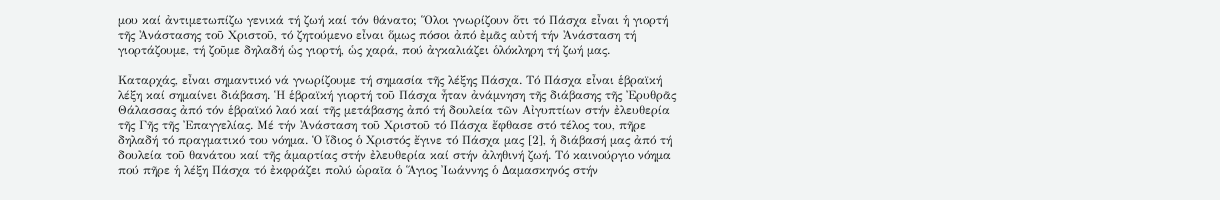μου καί ἀντιμετωπίζω γενικά τή ζωή καί τόν θάνατο; Ὅλοι γνωρίζουν ὅτι τό Πάσχα εἶναι ἡ γιορτή τῆς Ἀνάστασης τοῦ Χριστοῦ, τό ζητούμενο εἶναι ὅμως πόσοι ἀπό ἐμᾶς αὐτή τήν Ἀνάσταση τή γιορτάζουμε, τή ζοῦμε δηλαδή ὡς γιορτή, ὡς χαρά, πού ἀγκαλιάζει ὁλόκληρη τή ζωή μας.

Καταρχάς, εἶναι σημαντικό νά γνωρίζουμε τή σημασία τῆς λέξης Πάσχα. Τό Πάσχα εἶναι ἑβραϊκή λέξη καί σημαίνει διάβαση. Ἡ ἑβραϊκή γιορτή τοῦ Πάσχα ἦταν ἀνάμνηση τῆς διάβασης τῆς Ἐρυθρᾶς Θάλασσας ἀπό τόν ἑβραϊκό λαό καί τῆς μετάβασης ἀπό τή δουλεία τῶν Αἰγυπτίων στήν ἐλευθερία τῆς Γῆς τῆς Ἐπαγγελίας. Μέ τήν Ἀνάσταση τοῦ Χριστοῦ τό Πάσχα ἔφθασε στό τέλος του, πῆρε δηλαδή τό πραγματικό του νόημα. Ὁ ἴδιος ὁ Χριστός ἔγινε τό Πάσχα μας [2], ἡ διάβασή μας ἀπό τή δουλεία τοῦ θανάτου καί τῆς ἁμαρτίας στήν ἐλευθερία καί στήν ἀληθινή ζωή. Τό καινούργιο νόημα πού πῆρε ἡ λέξη Πάσχα τό ἐκφράζει πολύ ὡραῖα ὁ Ἅγιος Ἰωάννης ὁ Δαμασκηνός στήν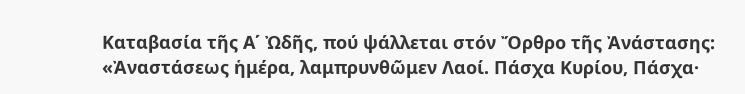Καταβασία τῆς Α΄ Ὠδῆς, πού ψάλλεται στόν Ὄρθρο τῆς Ἀνάστασης: «Ἀναστάσεως ἡμέρα, λαμπρυνθῶμεν Λαοί. Πάσχα Κυρίου, Πάσχα·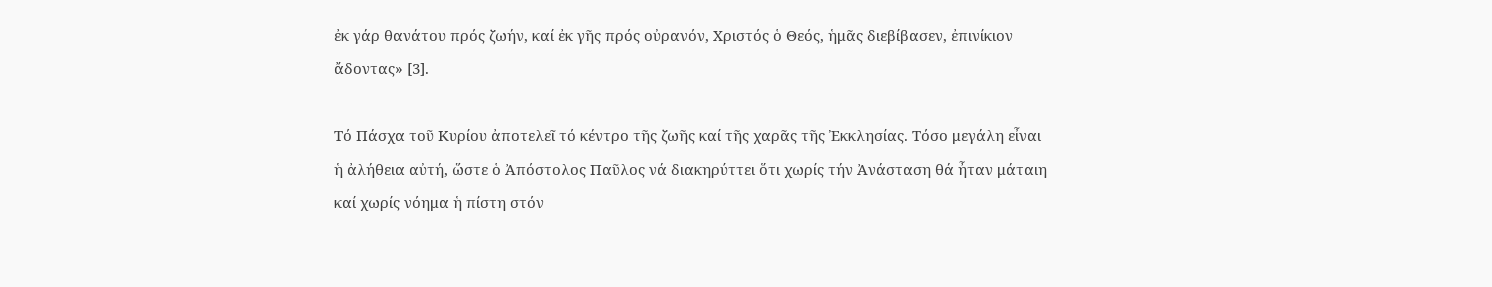ἐκ γάρ θανάτου πρός ζωήν, καί ἐκ γῆς πρός οὐρανόν, Χριστός ὁ Θεός, ἡμᾶς διεβίβασεν, ἐπινίκιον ἄδοντας» [3].

Τό Πάσχα τοῦ Κυρίου ἀποτελεῖ τό κέντρο τῆς ζωῆς καί τῆς χαρᾶς τῆς Ἐκκλησίας. Τόσο μεγάλη εἶναι ἡ ἀλήθεια αὐτή, ὥστε ὁ Ἀπόστολος Παῦλος νά διακηρύττει ὅτι χωρίς τήν Ἀνάσταση θά ἦταν μάταιη καί χωρίς νόημα ἡ πίστη στόν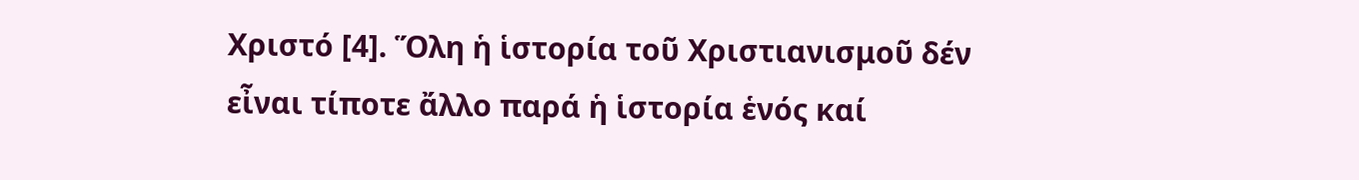Χριστό [4]. Ὅλη ἡ ἱστορία τοῦ Χριστιανισμοῦ δέν εἶναι τίποτε ἄλλο παρά ἡ ἱστορία ἑνός καί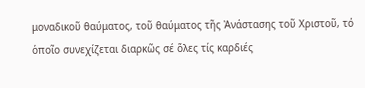μοναδικοῦ θαύματος, τοῦ θαύματος τῆς Ἀνάστασης τοῦ Χριστοῦ, τό ὁποῖο συνεχίζεται διαρκῶς σέ ὅλες τίς καρδιές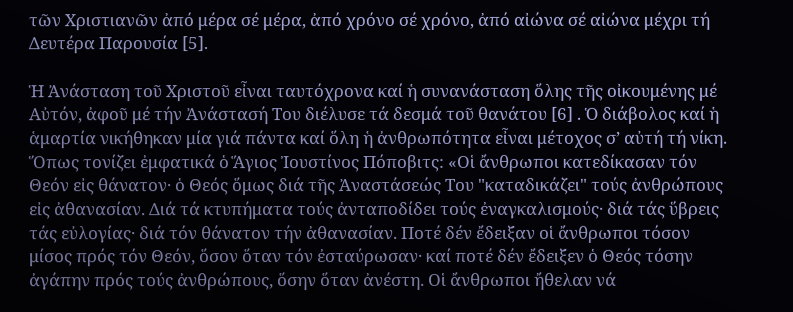τῶν Χριστιανῶν ἀπό μέρα σέ μέρα, ἀπό χρόνο σέ χρόνο, ἀπό αἰώνα σέ αἰώνα μέχρι τή Δευτέρα Παρουσία [5].

Ἡ Ἀνάσταση τοῦ Χριστοῦ εἶναι ταυτόχρονα καί ἡ συνανάσταση ὅλης τῆς οἰκουμένης μέ Αὐτόν, ἀφοῦ μέ τήν Ἀνάστασή Του διέλυσε τά δεσμά τοῦ θανάτου [6] . Ὁ διάβολος καί ἡ ἁμαρτία νικήθηκαν μία γιά πάντα καί ὅλη ἡ ἀνθρωπότητα εἶναι μέτοχος σ’ αὐτή τή νίκη. Ὅπως τονίζει ἐμφατικά ὁ Ἅγιος Ἰουστίνος Πόποβιτς: «Οἱ ἄνθρωποι κατεδίκασαν τόν Θεόν εἰς θάνατον· ὁ Θεός ὅμως διά τῆς Ἀναστάσεώς Του "καταδικάζει" τούς ἀνθρώπους εἰς ἀθανασίαν. Διά τά κτυπήματα τούς ἀνταποδίδει τούς ἐναγκαλισμούς· διά τάς ὕβρεις τάς εὐλογίας· διά τόν θάνατον τήν ἀθανασίαν. Ποτέ δέν ἔδειξαν οἱ ἄνθρωποι τόσον μίσος πρός τόν Θεόν, ὅσον ὅταν τόν ἐσταύρωσαν· καί ποτέ δέν ἔδειξεν ὁ Θεός τόσην ἀγάπην πρός τούς ἀνθρώπους, ὅσην ὅταν ἀνέστη. Οἱ ἄνθρωποι ἤθελαν νά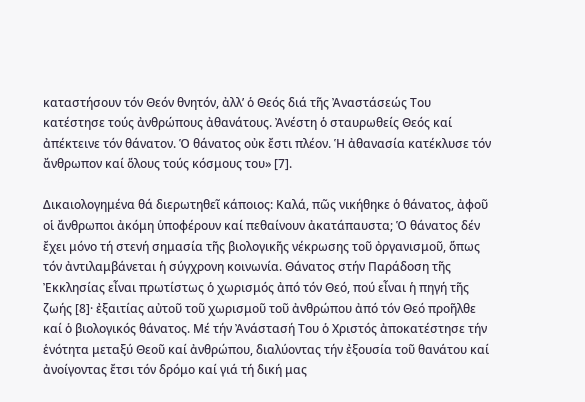καταστήσουν τόν Θεόν θνητόν, ἀλλ’ ὁ Θεός διά τῆς Ἀναστάσεώς Του κατέστησε τούς ἀνθρώπους ἀθανάτους. Ἀνέστη ὁ σταυρωθείς Θεός καί ἀπέκτεινε τόν θάνατον. Ὁ θάνατος οὐκ ἔστι πλέον. Ἡ ἀθανασία κατέκλυσε τόν ἄνθρωπον καί ὅλους τούς κόσμους του» [7].

Δικαιολογημένα θά διερωτηθεῖ κάποιος: Καλά, πῶς νικήθηκε ὁ θάνατος, ἀφοῦ οἱ ἄνθρωποι ἀκόμη ὑποφέρουν καί πεθαίνουν ἀκατάπαυστα; Ὁ θάνατος δέν ἔχει μόνο τή στενή σημασία τῆς βιολογικῆς νέκρωσης τοῦ ὀργανισμοῦ, ὅπως τόν ἀντιλαμβάνεται ἡ σύγχρονη κοινωνία. Θάνατος στήν Παράδοση τῆς Ἐκκλησίας εἶναι πρωτίστως ὁ χωρισμός ἀπό τόν Θεό, πού εἶναι ἡ πηγή τῆς ζωής [8]· ἐξαιτίας αὐτοῦ τοῦ χωρισμοῦ τοῦ ἀνθρώπου ἀπό τόν Θεό προῆλθε καί ὁ βιoλογικός θάνατος. Μέ τήν Ἀνάστασή Του ὁ Χριστός ἀποκατέστησε τήν ἑνότητα μεταξύ Θεοῦ καί ἀνθρώπου, διαλύοντας τήν ἐξουσία τοῦ θανάτου καί ἀνοίγοντας ἔτσι τόν δρόμο καί γιά τή δική μας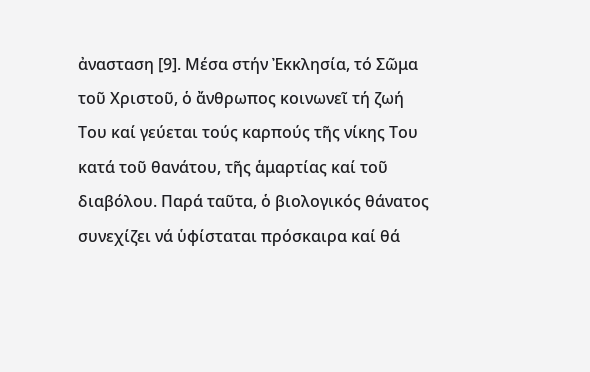ἀνασταση [9]. Μέσα στήν Ἐκκλησία, τό Σῶμα τοῦ Χριστοῦ, ὁ ἄνθρωπος κοινωνεῖ τή ζωή Του καί γεύεται τούς καρπούς τῆς νίκης Του κατά τοῦ θανάτου, τῆς ἁμαρτίας καί τοῦ διαβόλου. Παρά ταῦτα, ὁ βιολογικός θάνατος συνεχίζει νά ὑφίσταται πρόσκαιρα καί θά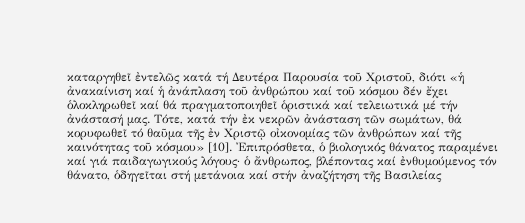καταργηθεῖ ἐντελῶς κατά τή Δευτέρα Παρουσία τοῦ Χριστοῦ, διότι «ἡ ἀνακαίνιση καί ἡ ἀνάπλαση τοῦ ἀνθρώπου καί τοῦ κόσμου δέν ἔχει ὁλοκληρωθεῖ καί θά πραγματοποιηθεῖ ὁριστικά καί τελειωτικά μέ τήν ἀνάστασή μας. Τότε, κατά τήν ἐκ νεκρῶν ἀνάσταση τῶν σωμάτων, θά κορυφωθεῖ τό θαῦμα τῆς ἐν Χριστῷ οἰκονομίας τῶν ἀνθρώπων καί τῆς καινότητας τοῦ κόσμου» [10]. Ἐπιπρόσθετα, ὁ βιολογικός θάνατος παραμένει καί γιά παιδαγωγικούς λόγους· ὁ ἄνθρωπος, βλέποντας καί ἐνθυμούμενος τόν θάνατο, ὁδηγεῖται στή μετάνοια καί στήν ἀναζήτηση τῆς Βασιλείας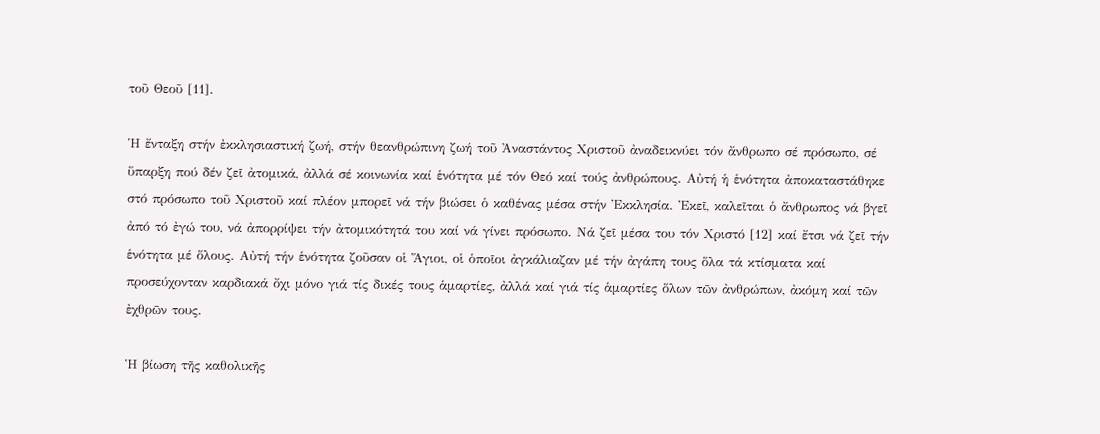τοῦ Θεοῦ [11].

Ἡ ἔνταξη στήν ἐκκλησιαστική ζωή, στήν θεανθρώπινη ζωή τοῦ Ἀναστάντος Χριστοῦ ἀναδεικνύει τόν ἄνθρωπο σέ πρόσωπο, σέ ὕπαρξη πού δέν ζεῖ ἀτομικά, ἀλλά σέ κοινωνία καί ἑνότητα μέ τόν Θεό καί τούς ἀνθρώπους. Αὐτή ἡ ἑνότητα ἀποκαταστάθηκε στό πρόσωπο τοῦ Χριστοῦ καί πλέον μπορεῖ νά τήν βιώσει ὁ καθένας μέσα στήν Ἐκκλησία. Ἐκεῖ, καλεῖται ὁ ἄνθρωπος νά βγεῖ ἀπό τό ἐγώ του, νά ἀπορρίψει τήν ἀτομικότητά του καί νά γίνει πρόσωπο. Νά ζεῖ μέσα του τόν Χριστό [12] καί ἔτσι νά ζεῖ τήν ἑνότητα μέ ὅλους. Αὐτή τήν ἑνότητα ζοῦσαν οἱ Ἅγιοι, οἱ ὁποῖοι ἀγκάλιαζαν μέ τήν ἀγάπη τους ὅλα τά κτίσματα καί προσεύχονταν καρδιακά ὄχι μόνο γιά τίς δικές τους ἁμαρτίες, ἀλλά καί γιά τίς ἁμαρτίες ὅλων τῶν ἀνθρώπων, ἀκόμη καί τῶν ἐχθρῶν τους.

Ἡ βίωση τῆς καθολικῆς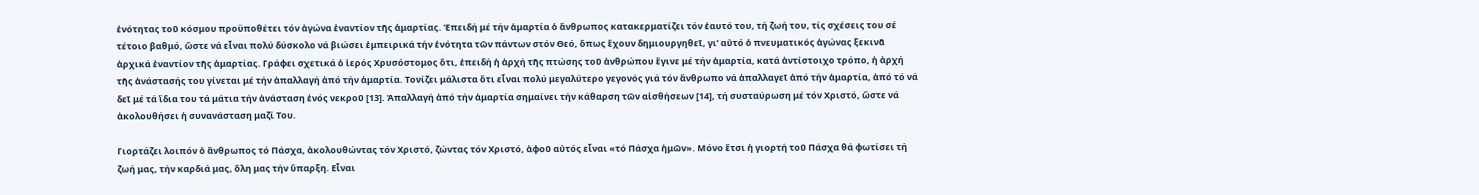ἑνότητας τοῦ κόσμου προϋποθέτει τόν ἀγώνα ἐναντίον τῆς ἁμαρτίας. Ἐπειδή μέ τήν ἁμαρτία ὁ ἄνθρωπος κατακερματίζει τόν ἑαυτό του, τή ζωή του, τίς σχέσεις του σέ τέτοιο βαθμό, ὥστε νά εἶναι πολύ δύσκολο νά βιώσει ἐμπειρικά τήν ἑνότητα τῶν πάντων στόν Θεό, ὅπως ἔχουν δημιουργηθεῖ, γι’ αὐτό ὁ πνευματικός ἀγώνας ξεκινᾶ ἀρχικά ἐναντίον τῆς ἁμαρτίας. Γράφει σχετικά ὁ ἱερός Χρυσόστομος ὅτι, ἐπειδή ἡ ἀρχή τῆς πτώσης τοῦ ἀνθρώπου ἔγινε μέ τήν ἁμαρτία, κατά ἀντίστοιχο τρόπο, ἡ ἀρχή τῆς ἀνάστασής του γίνεται μέ τήν ἀπαλλαγή ἀπό τήν ἁμαρτία. Τονίζει μάλιστα ὅτι εἶναι πολύ μεγαλύτερο γεγονός γιά τόν ἄνθρωπο νά ἀπαλλαγεῖ ἀπό τήν ἁμαρτία, ἀπό τό νά δεῖ μέ τά ἴδια του τά μάτια τήν ἀνάσταση ἑνός νεκροῦ [13]. Ἀπαλλαγή ἀπό τήν ἁμαρτία σημαίνει τήν κάθαρση τῶν αἰσθήσεων [14], τή συσταύρωση μέ τόν Χριστό, ὥστε νά ἀκολουθήσει ἡ συνανάσταση μαζί Του.

Γιορτάζει λοιπόν ὁ ἄνθρωπος τό Πάσχα, ἀκολουθώντας τόν Χριστό, ζώντας τόν Χριστό, ἀφοῦ αὐτός εἶναι «τό Πάσχα ἡμῶν». Μόνο ἔτσι ἡ γιορτή τοῦ Πάσχα θά φωτίσει τή ζωή μας, τήν καρδιά μας, ὅλη μας τήν ὕπαρξη. Εἶναι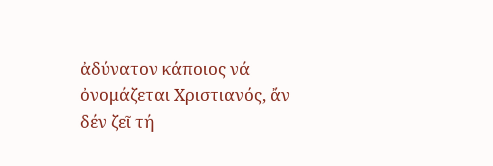ἀδύνατον κάποιος νά ὀνομάζεται Χριστιανός, ἄν δέν ζεῖ τή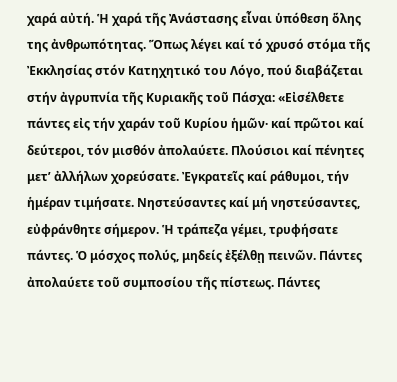χαρά αὐτή. Ἡ χαρά τῆς Ἀνάστασης εἶναι ὑπόθεση ὅλης της ἀνθρωπότητας. Ὅπως λέγει καί τό χρυσό στόμα τῆς Ἐκκλησίας στόν Κατηχητικό του Λόγο, πού διαβάζεται στήν ἀγρυπνία τῆς Κυριακῆς τοῦ Πάσχα: «Εἰσέλθετε πάντες εἰς τήν χαράν τοῦ Κυρίου ἡμῶν· καί πρῶτοι καί δεύτεροι, τόν μισθόν ἀπολαύετε. Πλούσιοι καί πένητες μετ’ ἀλλήλων χορεύσατε. Ἐγκρατεῖς καί ράθυμοι, τήν ἡμέραν τιμήσατε. Νηστεύσαντες καί μή νηστεύσαντες, εὐφράνθητε σήμερον. Ἡ τράπεζα γέμει, τρυφήσατε πάντες. Ὁ μόσχος πολύς, μηδείς ἐξέλθῃ πεινῶν. Πάντες ἀπολαύετε τοῦ συμποσίου τῆς πίστεως. Πάντες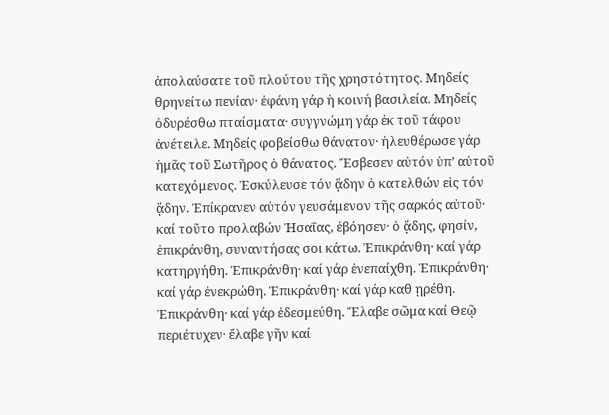ἀπολαύσατε τοῦ πλούτου τῆς χρηστότητος. Μηδείς θρηνείτω πενίαν· ἐφάνη γάρ ἡ κοινή βασιλεία. Μηδείς ὀδυρέσθω πταίσματα· συγγνώμη γάρ ἐκ τοῦ τάφου ἀνέτειλε. Μηδείς φοβείσθω θάνατον· ἠλευθέρωσε γάρ ἡμᾶς τοῦ Σωτῆρος ὁ θάνατος. Ἔσβεσεν αὐτόν ὑπ’ αὐτοῦ κατεχόμενος. Ἐσκύλευσε τόν ᾅδην ὁ κατελθών εἰς τόν ᾅδην. Ἐπίκρανεν αὐτόν γευσάμενον τῆς σαρκός αὐτοῦ· καί τοῦτο προλαβών Ἠσαΐας, ἐβόησεν· ὁ ᾅδης, φησίν, ἐπικράνθη, συναντήσας σοι κάτω. Ἐπικράνθη· καί γάρ κατηργήθη. Ἐπικράνθη· καί γάρ ἐνεπαίχθη. Ἐπικράνθη· καί γάρ ἐνεκρώθη. Ἐπικράνθη· καί γάρ καθ ῃρέθη. Ἐπικράνθη· καί γάρ ἐδεσμεύθη. Ἔλαβε σῶμα καί Θεῷ περιέτυχεν· ἔλαβε γῆν καί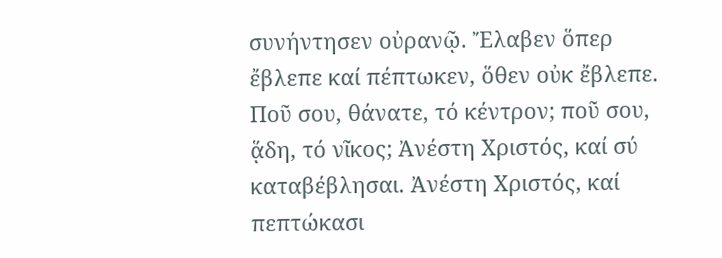συνήντησεν οὐρανῷ. Ἔλαβεν ὅπερ ἔβλεπε καί πέπτωκεν, ὅθεν οὐκ ἔβλεπε. Ποῦ σου, θάνατε, τό κέντρον; ποῦ σου, ᾅδη, τό νῖκος; Ἀνέστη Χριστός, καί σύ καταβέβλησαι. Ἀνέστη Χριστός, καί πεπτώκασι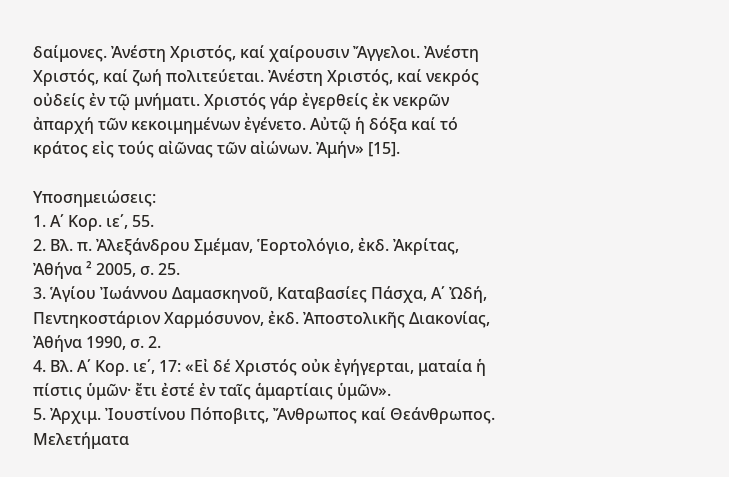δαίμονες. Ἀνέστη Χριστός, καί χαίρουσιν Ἄγγελοι. Ἀνέστη Χριστός, καί ζωή πολιτεύεται. Ἀνέστη Χριστός, καί νεκρός οὐδείς ἐν τῷ μνήματι. Χριστός γάρ ἐγερθείς ἐκ νεκρῶν ἀπαρχή τῶν κεκοιμημένων ἐγένετο. Αὐτῷ ἡ δόξα καί τό κράτος εἰς τούς αἰῶνας τῶν αἰώνων. Ἀμήν» [15].

Υποσημειώσεις:
1. Α΄ Κορ. ιε΄, 55.
2. Βλ. π. Ἀλεξάνδρου Σμέμαν, Ἑορτολόγιο, ἐκδ. Ἀκρίτας, Ἀθήνα ² 2005, σ. 25.
3. Ἁγίου Ἰωάννου Δαμασκηνοῦ, Καταβασίες Πάσχα, Α΄ Ὠδή, Πεντηκοστάριον Χαρμόσυνον, ἐκδ. Ἀποστολικῆς Διακονίας, Ἀθήνα 1990, σ. 2.
4. Βλ. Α΄ Κορ. ιε΄, 17: «Εἰ δέ Χριστός οὐκ ἐγήγερται, ματαία ἡ πίστις ὑμῶν· ἔτι ἐστέ ἐν ταῖς ἁμαρτίαις ὑμῶν».
5. Ἀρχιμ. Ἰουστίνου Πόποβιτς, Ἄνθρωπος καί Θεάνθρωπος. Μελετήματα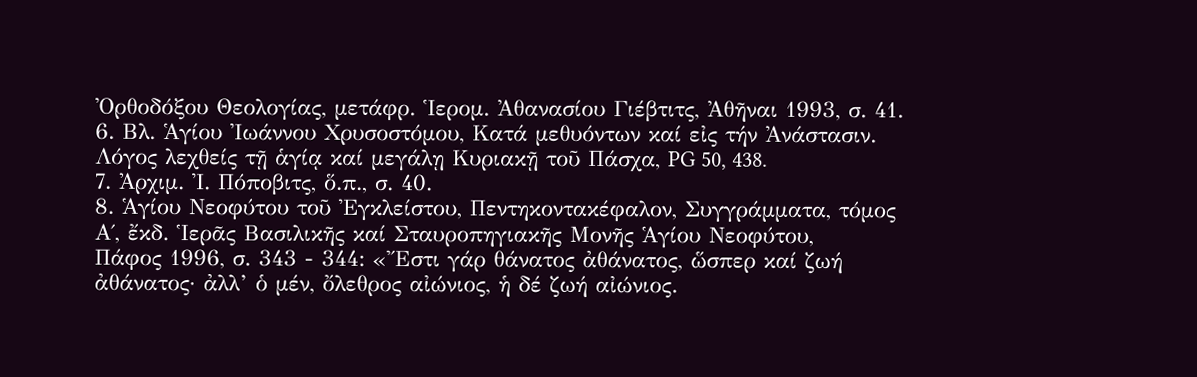Ὀρθοδόξου Θεολογίας, μετάφρ. Ἱερομ. Ἀθανασίου Γιέβτιτς, Ἀθῆναι 1993, σ. 41.
6. Βλ. Ἁγίου Ἰωάννου Χρυσοστόμου, Κατά μεθυόντων καί εἰς τήν Ἀνάστασιν. Λόγος λεχθείς τῇ ἁγίᾳ καί μεγάλῃ Κυριακῇ τοῦ Πάσχα, PG 50, 438.
7. Ἀρχιμ. Ἰ. Πόποβιτς, ὅ.π., σ. 40.
8. Ἁγίου Νεοφύτου τοῦ Ἐγκλείστου, Πεντηκοντακέφαλον, Συγγράμματα, τόμος Α΄, ἔκδ. Ἱερᾶς Βασιλικῆς καί Σταυροπηγιακῆς Μονῆς Ἁγίου Νεοφύτου,
Πάφος 1996, σ. 343 - 344: «Ἔστι γάρ θάνατος ἀθάνατος, ὥσπερ καί ζωή ἀθάνατος· ἀλλ’ ὁ μέν, ὄλεθρος αἰώνιος, ἡ δέ ζωή αἰώνιος.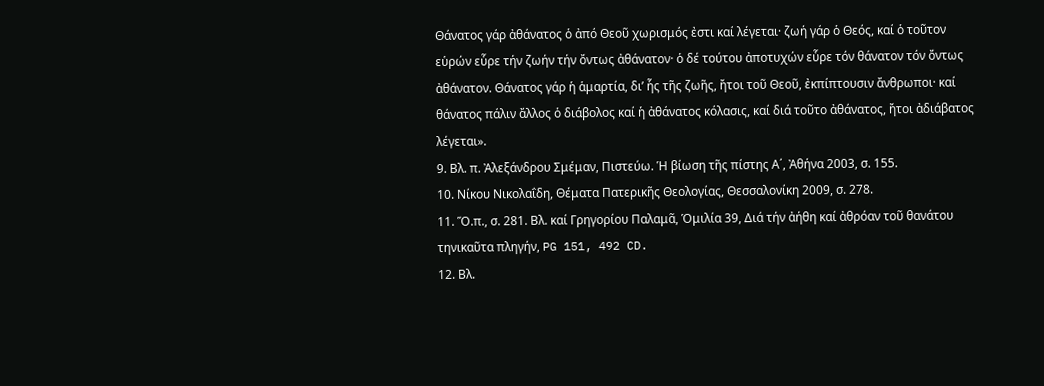Θάνατος γάρ ἀθάνατος ὁ ἀπό Θεοῦ χωρισμός ἐστι καί λέγεται· ζωή γάρ ὁ Θεός, καί ὁ τοῦτον εὑρών εὗρε τήν ζωήν τήν ὄντως ἀθάνατον· ὁ δέ τούτου ἀποτυχών εὗρε τόν θάνατον τόν ὄντως ἀθάνατον. Θάνατος γάρ ἡ ἁμαρτία, δι’ ἧς τῆς ζωῆς, ἤτοι τοῦ Θεοῦ, ἐκπίπτουσιν ἄνθρωποι· καί θάνατος πάλιν ἄλλος ὁ διάβολος καί ἡ ἀθάνατος κόλασις, καί διά τοῦτο ἀθάνατος, ἤτοι ἀδιάβατος λέγεται».
9. Βλ. π. Ἀλεξάνδρου Σμέμαν, Πιστεύω. Ἡ βίωση τῆς πίστης Α΄, Ἀθήνα 2003, σ. 155.
10. Νίκου Νικολαΐδη, Θέματα Πατερικῆς Θεολογίας, Θεσσαλονίκη 2009, σ. 278.
11. Ὅ.π., σ. 281. Βλ. καί Γρηγορίου Παλαμᾶ, Ὁμιλία 39, Διά τήν ἀήθη καί ἀθρόαν τοῦ θανάτου τηνικαῦτα πληγήν, PG 151, 492 CD.
12. Βλ.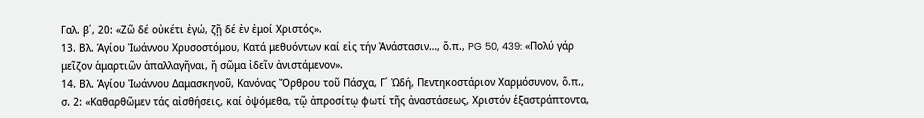Γαλ. β΄, 20: «Ζῶ δέ οὐκέτι ἐγώ, ζῇ δέ ἐν ἐμοί Χριστός».
13. Βλ. Ἁγίου Ἰωάννου Χρυσοστόμου, Κατά μεθυόντων καί εἰς τήν Ἀνάστασιν…, ὅ.π., PG 50, 439: «Πολύ γάρ μεῖζον ἁμαρτιῶν ἁπαλλαγῆναι, ἤ σῶμα ἰδεῖν ἀνιστάμενον».
14. Βλ. Ἁγίου Ἰωάννου Δαμασκηνοῦ, Κανόνας Ὄρθρου τοῦ Πάσχα, Γ΄ Ὠδή, Πεντηκοστάριον Χαρμόσυνον, ὅ.π., σ. 2: «Καθαρθῶμεν τάς αἰσθήσεις, καί ὀψόμεθα, τῷ ἀπροσίτῳ φωτί τῆς ἀναστάσεως, Χριστόν ἑξαστράπτοντα,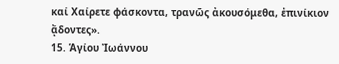καί Χαίρετε φάσκοντα, τρανῶς ἀκουσόμεθα, ἐπινίκιον ᾄδοντες».
15. Ἁγίου Ἰωάννου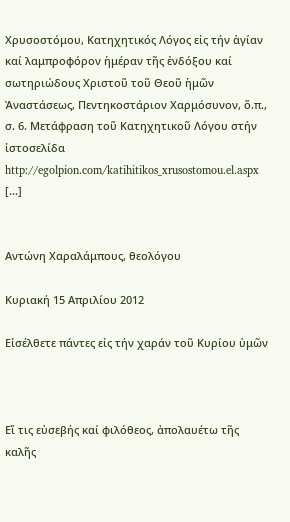Χρυσοστόμου, Κατηχητικός Λόγος εἰς τήν ἁγίαν καί λαμπροφόρον ἡμέραν τῆς ἐνδόξου καί σωτηριώδους Χριστοῦ τοῦ Θεοῦ ἡμῶν Ἀναστάσεως, Πεντηκοστάριον Χαρμόσυνον, ὅ.π., σ. 6. Mετάφραση τοῦ Κατηχητικοῦ Λόγου στήν ἰστοσελίδα http://egolpion.com/katihitikos_xrusostomou.el.aspx [...]


Αντώνη Χαραλάμπους, θεολόγου

Κυριακή 15 Απριλίου 2012

Εἰσέλθετε πάντες εἰς τήν χαράν τοῦ Κυρίου ὑμῶν



Εἴ τις εὐσεβής καί φιλόθεος, ἀπολαυέτω τῆς καλῆς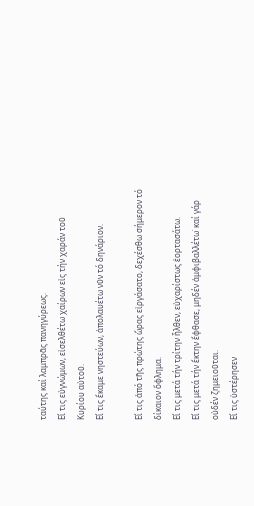ταύτης καί λαμπρᾶς πανηγύρεως.
Εἴ τις εὐγνώμων, εἰσελθέτω χαίρων εἰς τήν χαράν τοῦ Κυρίου αὐτοῦ.
Εἴ τις ἔκαμε νηστεύων, ἀπολαυέτω νῦν τό δηνάριον.

Εἴ τις ἀπό τῆς πρώτης ὥρας εἰργάσατο, δεχέσθω σήμερον τό δίκαιον ὄφλημα.
Εἴ τις μετά τήν τρίτην ἦλθεν, εὐχαρίστως ἑορτασάτω.
Εἴ τις μετά τήν ἕκτην ἔφθασε, μηδέν ἀμφιβαλλέτω˙ καί γάρ οὐδέν ζημειοῦται.
Εἴ τις ὑστέρησεν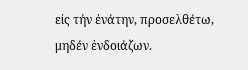εἰς τήν ἐνάτην, προσελθέτω, μηδέν ἐνδοιάζων.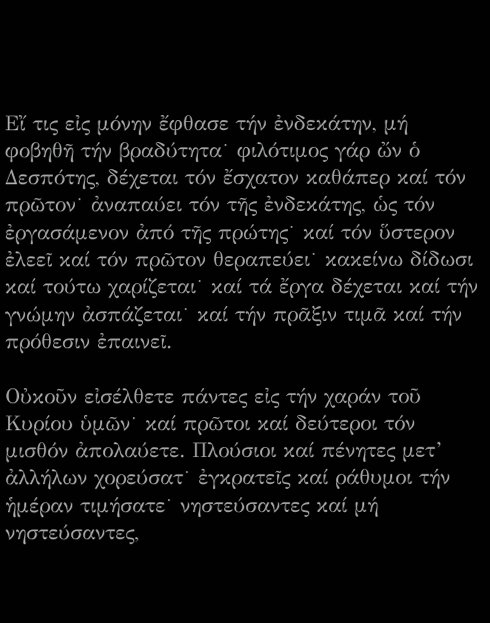Εἴ τις εἰς μόνην ἔφθασε τήν ἐνδεκάτην, μή φοβηθῆ τήν βραδύτητα˙ φιλότιμος γάρ ὤν ὁ Δεσπότης, δέχεται τόν ἔσχατον καθάπερ καί τόν πρῶτον˙ ἀναπαύει τόν τῆς ἐνδεκάτης, ὡς τόν ἐργασάμενον ἀπό τῆς πρώτης˙ καί τόν ὕστερον ἐλεεῖ καί τόν πρῶτον θεραπεύει˙ κακείνω δίδωσι καί τούτω χαρίζεται˙ καί τά ἔργα δέχεται καί τήν γνώμην ἀσπάζεται˙ καί τήν πρᾶξιν τιμᾶ καί τήν πρόθεσιν ἐπαινεῖ.

Οὐκοῦν εἰσέλθετε πάντες εἰς τήν χαράν τοῦ Κυρίου ὑμῶν˙ καί πρῶτοι καί δεύτεροι τόν μισθόν ἀπολαύετε. Πλούσιοι καί πένητες μετ’ ἀλλήλων χορεύσατ˙ ἐγκρατεῖς καί ράθυμοι τήν ἡμέραν τιμήσατε˙ νηστεύσαντες καί μή νηστεύσαντες,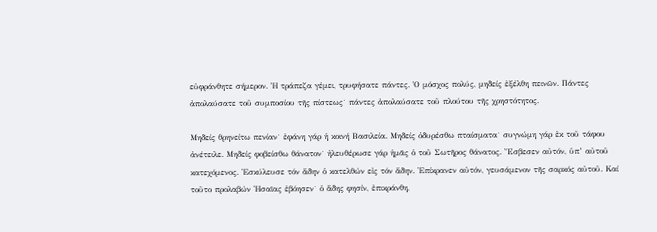εὐφράνθητε σήμερον. Ἡ τράπεζα γέμει, τρυφήσατε πάντες. Ὁ μόσχος πολύς, μηδείς ἐξέλθη πεινῶν. Πάντες ἀπολαύσατε τοῦ συμποσίου τῆς πίστεως˙ πάντες ἀπολαύσατε τοῦ πλούτου τῆς χρηστότητος.

Μηδείς θρηνείτω πενίαν˙ ἐφάνη γάρ ἡ κοινή Βασιλεία. Μηδείς ὀδυρέσθω πταίσματα˙ συγνώμη γάρ ἐκ τοῦ τάφου ἀνέτειλε. Μηδείς φοβείσθω θάνατον˙ ἠλευθέρωσε γάρ ἡμᾶς ὁ τοῦ Σωτῆρος θάνατος. Ἔσβεσεν αὐτόν, ὑπ’ αὐτοῦ κατεχόμενος. Ἐσκύλευσε τόν ἅδην ὁ κατελθών εἰς τόν ἅδην. Ἐπίκρανεν αὐτόν, γευσάμενον τῆς σαρκός αὐτοῦ. Καί τοῦτο προλαβών Ἠσαϊας ἐβόησεν˙ ὁ ἅδης φησίν, ἐπικράνθη,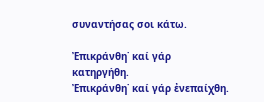συναντήσας σοι κάτω.

Ἐπικράνθη˙ καί γάρ κατηργήθη.
Ἐπικράνθη˙ καί γάρ ἐνεπαίχθη.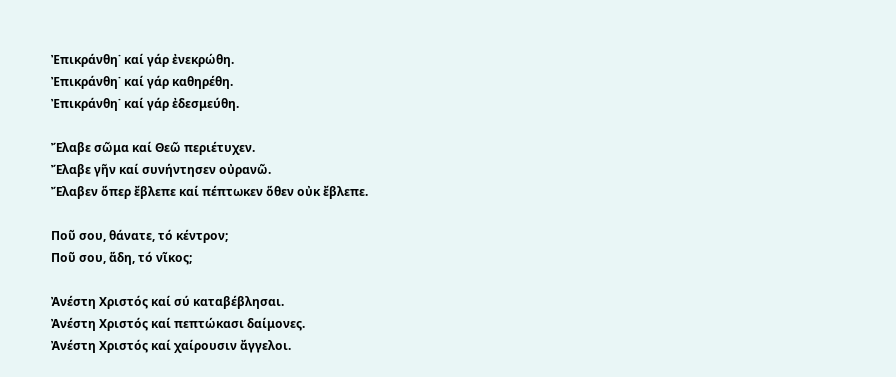Ἐπικράνθη˙ καί γάρ ἐνεκρώθη.
Ἐπικράνθη˙ καί γάρ καθηρέθη.
Ἐπικράνθη˙ καί γάρ ἐδεσμεύθη.

Ἔλαβε σῶμα καί Θεῶ περιέτυχεν.
Ἔλαβε γῆν καί συνήντησεν οὐρανῶ.
Ἔλαβεν ὅπερ ἔβλεπε καί πέπτωκεν ὅθεν οὐκ ἔβλεπε.

Ποῦ σου, θάνατε, τό κέντρον;
Ποῦ σου, ἅδη, τό νῖκος;

Ἀνέστη Χριστός καί σύ καταβέβλησαι.
Ἀνέστη Χριστός καί πεπτώκασι δαίμονες.
Ἀνέστη Χριστός καί χαίρουσιν ἄγγελοι.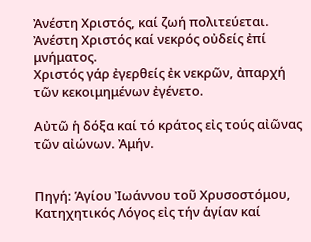Ἀνέστη Χριστός, καί ζωή πολιτεύεται.
Ἀνέστη Χριστός καί νεκρός οὐδείς ἐπί μνήματος.
Χριστός γάρ ἐγερθείς ἐκ νεκρῶν, ἀπαρχή τῶν κεκοιμημένων ἐγένετο.

Αὐτῶ ἡ δόξα καί τό κράτος εἰς τούς αἰῶνας τῶν αἰώνων. Ἀμήν.


Πηγή: Ἁγίου Ἰωάννου τοῦ Χρυσοστόμου, Κατηχητικός Λόγος εἰς τήν ἁγίαν καί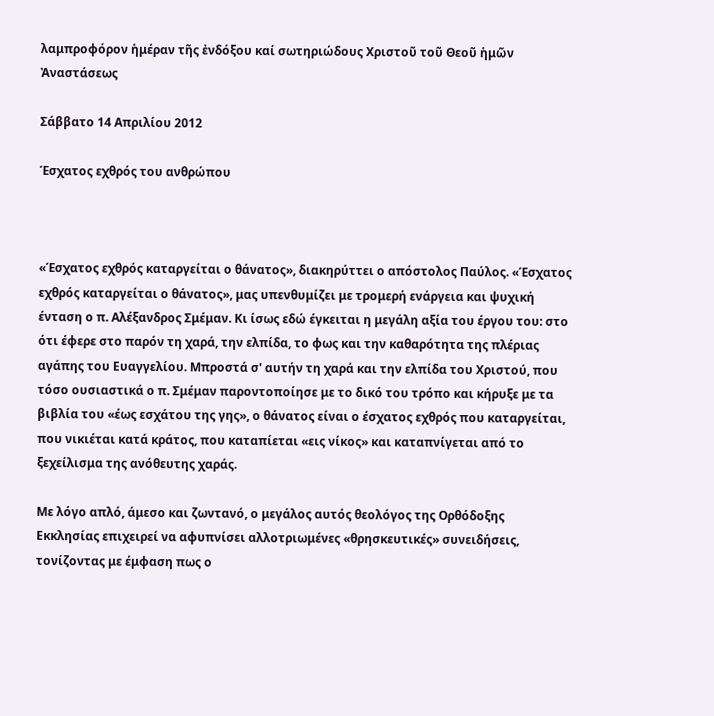λαμπροφόρον ἡμέραν τῆς ἐνδόξου καί σωτηριώδους Χριστοῦ τοῦ Θεοῦ ἡμῶν Ἀναστάσεως

Σάββατο 14 Απριλίου 2012

Έσχατος εχθρός του ανθρώπου



«Έσχατος εχθρός καταργείται ο θάνατος», διακηρύττει ο απόστολος Παύλος. «Έσχατος εχθρός καταργείται ο θάνατος», μας υπενθυμίζει με τρομερή ενάργεια και ψυχική ένταση ο π. Αλέξανδρος Σμέμαν. Κι ίσως εδώ έγκειται η μεγάλη αξία του έργου του: στο ότι έφερε στο παρόν τη χαρά, την ελπίδα, το φως και την καθαρότητα της πλέριας αγάπης του Ευαγγελίου. Μπροστά σ' αυτήν τη χαρά και την ελπίδα του Χριστού, που τόσο ουσιαστικά ο π. Σμέμαν παροντοποίησε με το δικό του τρόπο και κήρυξε με τα βιβλία του «έως εσχάτου της γης», ο θάνατος είναι ο έσχατος εχθρός που καταργείται, που νικιέται κατά κράτος, που καταπίεται «εις νίκος» και καταπνίγεται από το ξεχείλισμα της ανόθευτης χαράς.

Με λόγο απλό, άμεσο και ζωντανό, ο μεγάλος αυτός θεολόγος της Ορθόδοξης Εκκλησίας επιχειρεί να αφυπνίσει αλλοτριωμένες «θρησκευτικές» συνειδήσεις, τονίζοντας με έμφαση πως ο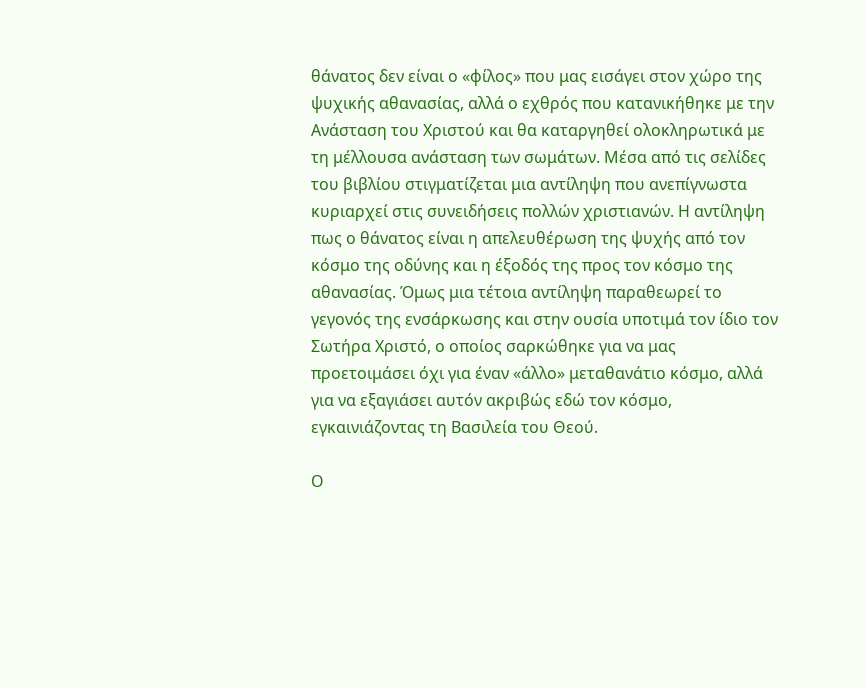θάνατος δεν είναι ο «φίλος» που μας εισάγει στον χώρο της ψυχικής αθανασίας, αλλά ο εχθρός που κατανικήθηκε με την Ανάσταση του Χριστού και θα καταργηθεί ολοκληρωτικά με τη μέλλουσα ανάσταση των σωμάτων. Μέσα από τις σελίδες του βιβλίου στιγματίζεται μια αντίληψη που ανεπίγνωστα κυριαρχεί στις συνειδήσεις πολλών χριστιανών. Η αντίληψη πως ο θάνατος είναι η απελευθέρωση της ψυχής από τον κόσμο της οδύνης και η έξοδός της προς τον κόσμο της αθανασίας. Όμως μια τέτοια αντίληψη παραθεωρεί το γεγονός της ενσάρκωσης και στην ουσία υποτιμά τον ίδιο τον Σωτήρα Χριστό, ο οποίος σαρκώθηκε για να μας προετοιμάσει όχι για έναν «άλλο» μεταθανάτιο κόσμο, αλλά για να εξαγιάσει αυτόν ακριβώς εδώ τον κόσμο, εγκαινιάζοντας τη Βασιλεία του Θεού.

Ο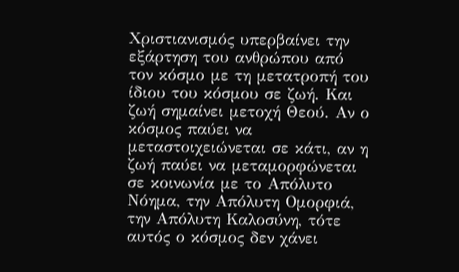Χριστιανισμός υπερβαίνει την εξάρτηση του ανθρώπου από τον κόσμο με τη μετατροπή του ίδιου του κόσμου σε ζωή. Και ζωή σημαίνει μετοχή Θεού. Αν ο κόσμος παύει να μεταστοιχειώνεται σε κάτι, αν η ζωή παύει να μεταμορφώνεται σε κοινωνία με το Απόλυτο Νόημα, την Απόλυτη Ομορφιά, την Απόλυτη Καλοσύνη, τότε αυτός ο κόσμος δεν χάνει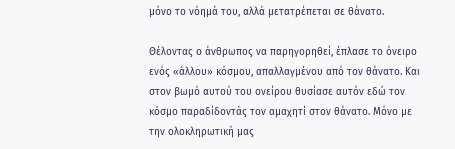μόνο το νόημά του, αλλά μετατρέπεται σε θάνατο.

Θέλοντας ο άνθρωπος να παρηγορηθεί, έπλασε το όνειρο ενός «άλλου» κόσμου, απαλλαγμένου από τον θάνατο. Και στον βωμό αυτού του ονείρου θυσίασε αυτόν εδώ τον κόσμο παραδίδοντάς τον αμαχητί στον θάνατο. Μόνο με την ολοκληρωτική μας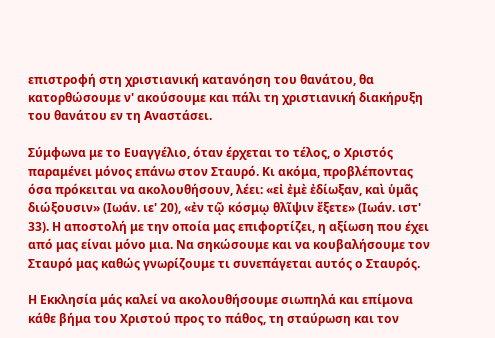επιστροφή στη χριστιανική κατανόηση του θανάτου, θα κατορθώσουμε ν' ακούσουμε και πάλι τη χριστιανική διακήρυξη του θανάτου εν τη Αναστάσει.

Σύμφωνα με το Ευαγγέλιο, όταν έρχεται το τέλος, ο Χριστός παραμένει μόνος επάνω στον Σταυρό. Κι ακόμα, προβλέποντας όσα πρόκειται να ακολουθήσουν, λέει: «εἰ ἐμὲ ἐδίωξαν, καὶ ὑμᾶς διώξουσιν» (Ιωάν. ιε' 20), «ἐν τῷ κόσμῳ θλῖψιν ἔξετε» (Ιωάν. ιστ' 33). Η αποστολή με την οποία μας επιφορτίζει, η αξίωση που έχει από μας είναι μόνο μια. Να σηκώσουμε και να κουβαλήσουμε τον Σταυρό μας καθώς γνωρίζουμε τι συνεπάγεται αυτός ο Σταυρός.

Η Εκκλησία μάς καλεί να ακολουθήσουμε σιωπηλά και επίμονα κάθε βήμα του Χριστού προς το πάθος, τη σταύρωση και τον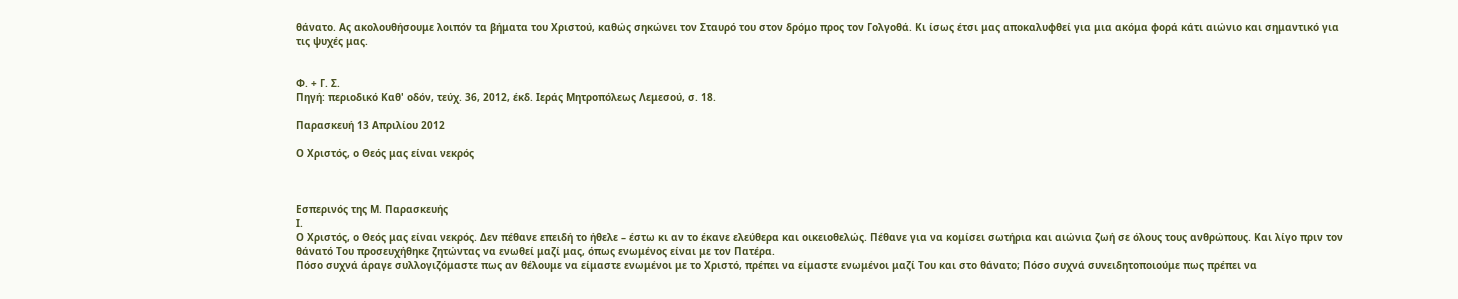θάνατο. Ας ακολουθήσουμε λοιπόν τα βήματα του Χριστού, καθώς σηκώνει τον Σταυρό του στον δρόμο προς τον Γολγοθά. Κι ίσως έτσι μας αποκαλυφθεί για μια ακόμα φορά κάτι αιώνιο και σημαντικό για τις ψυχές μας.


Φ. + Γ. Σ.
Πηγή: περιοδικό Καθ' οδόν, τεύχ. 36, 2012, έκδ. Ιεράς Μητροπόλεως Λεμεσού, σ. 18.

Παρασκευή 13 Απριλίου 2012

Ο Χριστός, ο Θεός μας είναι νεκρός



Εσπερινός της Μ. Παρασκευής
I.
Ο Χριστός, ο Θεός μας είναι νεκρός. Δεν πέθανε επειδή το ήθελε – έστω κι αν το έκανε ελεύθερα και οικειοθελώς. Πέθανε για να κομίσει σωτήρια και αιώνια ζωή σε όλους τους ανθρώπους. Και λίγο πριν τον θάνατό Του προσευχήθηκε ζητώντας να ενωθεί μαζί μας, όπως ενωμένος είναι με τον Πατέρα.
Πόσο συχνά άραγε συλλογιζόμαστε πως αν θέλουμε να είμαστε ενωμένοι με το Χριστό, πρέπει να είμαστε ενωμένοι μαζί Του και στο θάνατο; Πόσο συχνά συνειδητοποιούμε πως πρέπει να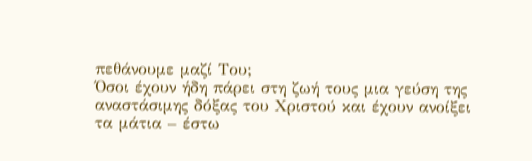πεθάνουμε μαζί Του;
Όσοι έχουν ήδη πάρει στη ζωή τους μια γεύση της αναστάσιμης δόξας του Χριστού και έχουν ανοίξει τα μάτια – έστω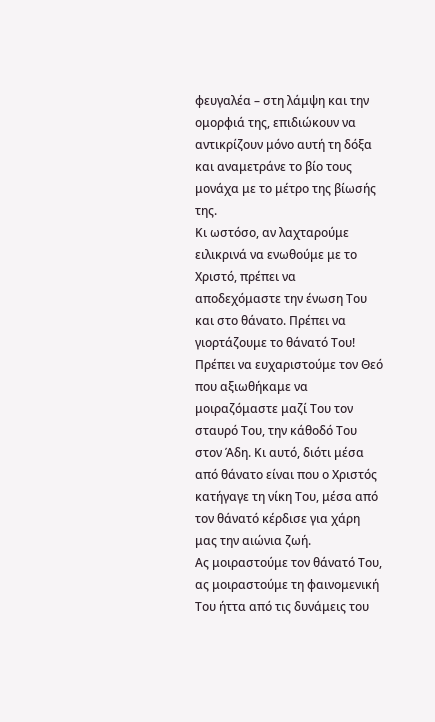φευγαλέα – στη λάμψη και την ομορφιά της, επιδιώκουν να αντικρίζουν μόνο αυτή τη δόξα και αναμετράνε το βίο τους μονάχα με το μέτρο της βίωσής της.
Κι ωστόσο, αν λαχταρούμε ειλικρινά να ενωθούμε με το Χριστό, πρέπει να αποδεχόμαστε την ένωση Του και στο θάνατο. Πρέπει να γιορτάζουμε το θάνατό Του! Πρέπει να ευχαριστούμε τον Θεό που αξιωθήκαμε να μοιραζόμαστε μαζί Του τον σταυρό Του, την κάθοδό Του στον Άδη. Κι αυτό, διότι μέσα από θάνατο είναι που ο Χριστός κατήγαγε τη νίκη Του, μέσα από τον θάνατό κέρδισε για χάρη μας την αιώνια ζωή.
Ας μοιραστούμε τον θάνατό Του, ας μοιραστούμε τη φαινομενική Του ήττα από τις δυνάμεις του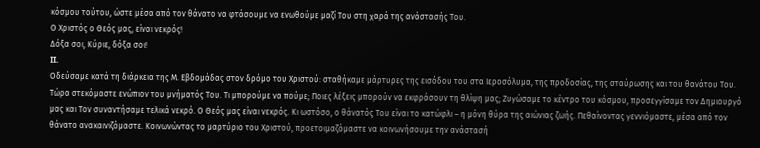κόσμου τούτου, ώστε μέσα από τον θάνατο να φτάσουμε να ενωθούμε μαζί Του στη χαρά της ανάστασής Του.
Ο Χριστός ο Θεός μας, είναι νεκρός!
Δόξα σοι, Κύριε, δόξα σοι!
II.
Οδεύσαμε κατά τη διάρκεια της Μ. Εβδομάδας στον δρόμο του Χριστού: σταθήκαμε μάρτυρες της εισόδου του στα Ιεροσόλυμα, της προδοσίας, της σταύρωσης και του θανάτου Του. Τώρα στεκόμαστε ενώπιον του μνήματός Του. Τι μπορούμε να πούμε; Ποιες λέξεις μπορούν να εκφράσουν τη θλίψη μας; Ζυγώσαμε το κέντρο του κόσμου, προσεγγίσαμε τον Δημιουργό μας και Τον συναντήσαμε τελικά νεκρό. Ο Θεός μας είναι νεκρός. Κι ωστόσο, ο θάνατός Του είναι το κατώφλι – η μόνη θύρα της αιώνιας ζωής. Πεθαίνοντας γεννιόμαστε, μέσα από τον θάνατο ανακαινιζόμαστε. Κοινωνώντας το μαρτύριο του Χριστού, προετοιμαζόμαστε να κοινωνήσουμε την ανάστασή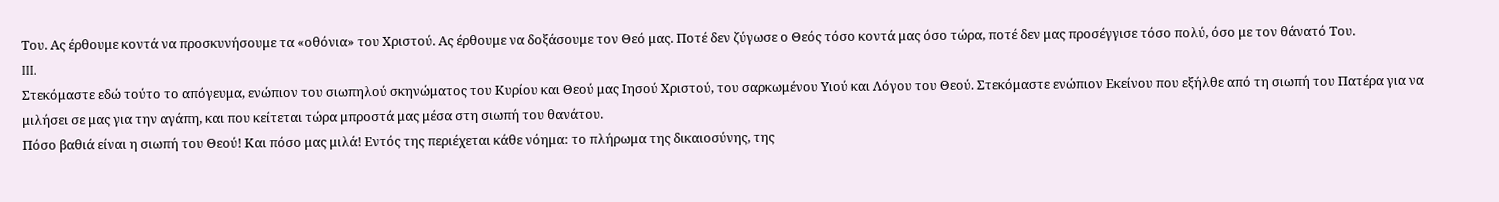Του. Ας έρθουμε κοντά να προσκυνήσουμε τα «οθόνια» του Χριστού. Ας έρθουμε να δοξάσουμε τον Θεό μας. Ποτέ δεν ζύγωσε ο Θεός τόσο κοντά μας όσο τώρα, ποτέ δεν μας προσέγγισε τόσο πολύ, όσο με τον θάνατό Του.
III.
Στεκόμαστε εδώ τούτο το απόγευμα, ενώπιον του σιωπηλού σκηνώματος του Κυρίου και Θεού μας Ιησού Χριστού, του σαρκωμένου Υιού και Λόγου του Θεού. Στεκόμαστε ενώπιον Εκείνου που εξήλθε από τη σιωπή του Πατέρα για να μιλήσει σε μας για την αγάπη, και που κείτεται τώρα μπροστά μας μέσα στη σιωπή του θανάτου.
Πόσο βαθιά είναι η σιωπή του Θεού! Και πόσο μας μιλά! Εντός της περιέχεται κάθε νόημα: το πλήρωμα της δικαιοσύνης, της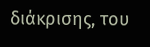διάκρισης, του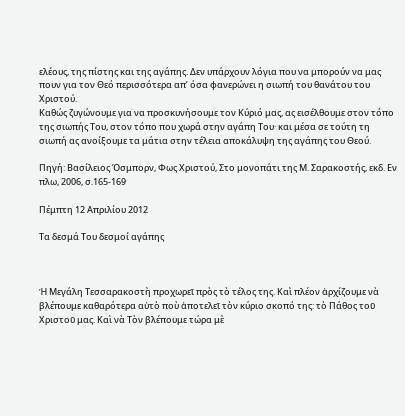ελέους, της πίστης και της αγάπης. Δεν υπάρχουν λόγια που να μπορούν να μας πουν για τον Θεό περισσότερα απ’ όσα φανερώνει η σιωπή του θανάτου του Χριστού.
Καθώς ζυγώνουμε για να προσκυνήσουμε τον Κύριό μας, ας εισέλθουμε στον τόπο της σιωπής Του, στον τόπο που χωρά στην αγάπη Του· και μέσα σε τούτη τη σιωπή ας ανοίξουμε τα μάτια στην τέλεια αποκάλυψη της αγάπης του Θεού.

Πηγή: Βασίλειος Όσμπορν, Φως Χριστού, Στο μονοπάτι της Μ. Σαρακοστής, εκδ. Εν πλω, 2006, σ.165-169

Πέμπτη 12 Απριλίου 2012

Τα δεσμά Του δεσμοί αγάπης



Ἡ Μεγάλη Τεσσαρακοστὴ προχωρεῖ πρὸς τὸ τέλος της. Καὶ πλέον ἀρχίζουμε νὰ βλέπουμε καθαρότερα αὐτὸ ποὺ ἀποτελεῖ τὸν κύριο σκοπό της: τὸ Πάθος τοῦ Χριστοῦ μας. Καὶ νὰ Τὸν βλέπουμε τώρα μὲ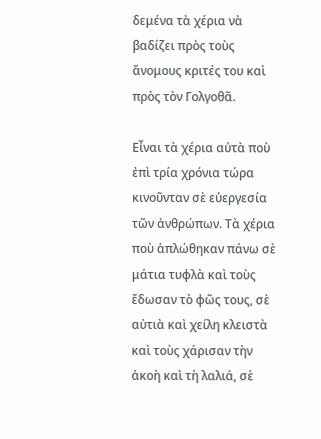δεμένα τὰ χέρια νὰ βαδίζει πρὸς τοὺς ἄνομους κριτές του καὶ πρὸς τὸν Γολγοθᾶ.

Εἶναι τὰ χέρια αὐτὰ ποὺ ἐπὶ τρία χρόνια τώρα κινοῦνταν σὲ εὐεργεσία τῶν ἀνθρώπων. Τὰ χέρια ποὺ ἁπλώθηκαν πάνω σὲ μάτια τυφλὰ καὶ τοὺς ἔδωσαν τὸ φῶς τους, σὲ αὐτιὰ καὶ χείλη κλειστὰ καὶ τοὺς χάρισαν τὴν ἀκοὴ καὶ τὴ λαλιά, σὲ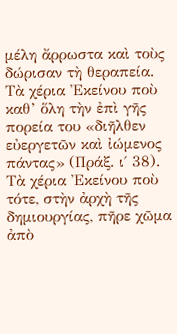μέλη ἄρρωστα καὶ τοὺς δώρισαν τὴ θεραπεία. Τὰ χέρια Ἐκείνου ποὺ καθ’ ὅλη τὴν ἐπὶ γῆς πορεία του «διῆλθεν εὐεργετῶν καὶ ἰώμενος πάντας» (Πράξ. ι΄ 38). Τὰ χέρια Ἐκείνου ποὺ τότε, στὴν ἀρχὴ τῆς δημιουργίας, πῆρε χῶμα ἀπὸ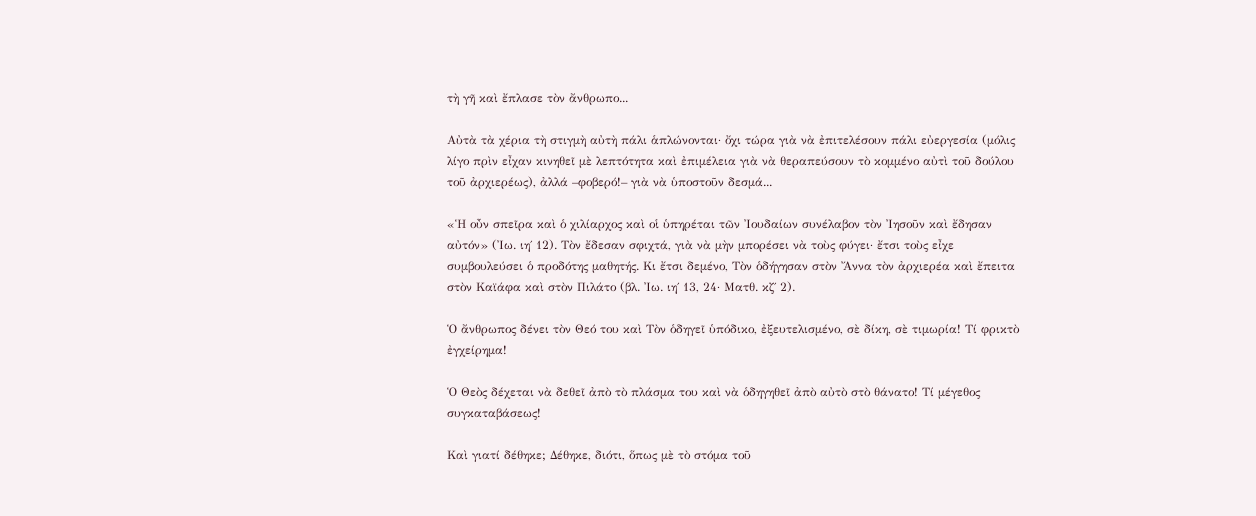τὴ γῆ καὶ ἔπλασε τὸν ἄνθρωπο...

Αὐτὰ τὰ χέρια τὴ στιγμὴ αὐτὴ πάλι ἁπλώνονται· ὄχι τώρα γιὰ νὰ ἐπιτελέσουν πάλι εὐεργεσία (μόλις λίγο πρὶν εἶχαν κινηθεῖ μὲ λεπτότητα καὶ ἐπιμέλεια γιὰ νὰ θεραπεύσουν τὸ κομμένο αὐτὶ τοῦ δούλου τοῦ ἀρχιερέως), ἀλλά –φοβερό!– γιὰ νὰ ὑποστοῦν δεσμά...

«Ἡ οὖν σπεῖρα καὶ ὁ χιλίαρχος καὶ οἱ ὑπηρέται τῶν Ἰουδαίων συνέλαβον τὸν Ἰησοῦν καὶ ἔδησαν αὐτόν» (Ἰω. ιη΄ 12). Τὸν ἔδεσαν σφιχτά, γιὰ νὰ μὴν μπορέσει νὰ τοὺς φύγει· ἔτσι τοὺς εἶχε συμβουλεύσει ὁ προδότης μαθητής. Κι ἔτσι δεμένο, Τὸν ὁδήγησαν στὸν Ἄννα τὸν ἀρχιερέα καὶ ἔπειτα στὸν Καϊάφα καὶ στὸν Πιλάτο (βλ. Ἰω. ιη΄ 13, 24· Ματθ. κζ΄ 2).

Ὁ ἄνθρωπος δένει τὸν Θεό του καὶ Τὸν ὁδηγεῖ ὑπόδικο, ἐξευτελισμένο, σὲ δίκη, σὲ τιμωρία! Τί φρικτὸ ἐγχείρημα!

Ὁ Θεὸς δέχεται νὰ δεθεῖ ἀπὸ τὸ πλάσμα του καὶ νὰ ὁδηγηθεῖ ἀπὸ αὐτὸ στὸ θάνατο! Τί μέγεθος συγκαταβάσεως!

Καὶ γιατί δέθηκε; Δέθηκε, διότι, ὅπως μὲ τὸ στόμα τοῦ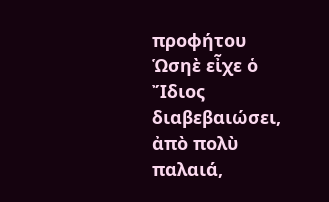προφήτου Ὡσηὲ εἶχε ὁ Ἴδιος διαβεβαιώσει, ἀπὸ πολὺ παλαιά,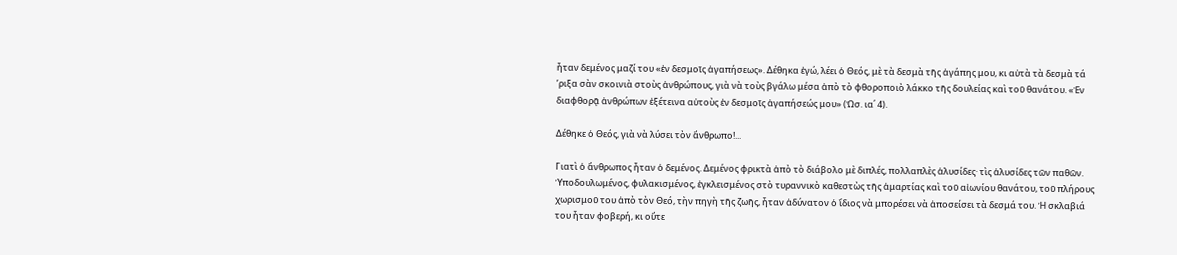ἦταν δεμένος μαζί του «ἐν δεσμοῖς ἀγαπήσεως». Δέθηκα ἐγώ, λέει ὁ Θεός, μὲ τὰ δεσμὰ τῆς ἀγάπης μου, κι αὐτὰ τὰ δεσμὰ τά ’ριξα σὰν σκοινιὰ στοὺς ἀνθρώπους, γιὰ νὰ τοὺς βγάλω μέσα ἀπὸ τὸ φθοροποιὸ λάκκο τῆς δουλείας καὶ τοῦ θανάτου. «Ἐν διαφθορᾷ ἀνθρώπων ἐξέτεινα αὐτοὺς ἐν δεσμοῖς ἀγαπήσεώς μου» (Ὡσ. ια΄ 4).

Δέθηκε ὁ Θεός, γιὰ νὰ λύσει τὸν ἄνθρωπο!...

Γιατὶ ὁ ἄνθρωπος ἦταν ὁ δεμένος. Δεμένος φρικτὰ ἀπὸ τὸ διάβολο μὲ διπλές, πολλαπλὲς ἁλυσίδες· τὶς ἁλυσίδες τῶν παθῶν. Ὑποδουλωμένος, φυλακισμένος, ἐγκλεισμένος στὸ τυραννικὸ καθεστὼς τῆς ἁμαρτίας καὶ τοῦ αἰωνίου θανάτου, τοῦ πλήρους χωρισμοῦ του ἀπὸ τὸν Θεό, τὴν πηγὴ τῆς ζωῆς, ἦταν ἀδύνατον ὁ ἴδιος νὰ μπορέσει νὰ ἀποσείσει τὰ δεσμά του. Ἡ σκλαβιά του ἦταν φοβερή, κι οὔτε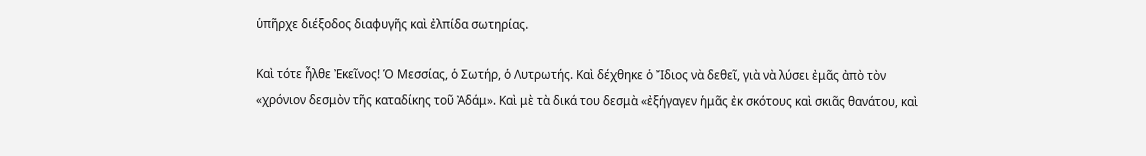ὑπῆρχε διέξοδος διαφυγῆς καὶ ἐλπίδα σωτηρίας.

Καὶ τότε ἦλθε Ἐκεῖνος! Ὁ Μεσσίας, ὁ Σωτήρ, ὁ Λυτρωτής. Καὶ δέχθηκε ὁ Ἴδιος νὰ δεθεῖ, γιὰ νὰ λύσει ἐμᾶς ἀπὸ τὸν «χρόνιον δεσμὸν τῆς καταδίκης τοῦ Ἀδάμ». Καὶ μὲ τὰ δικά του δεσμὰ «ἐξήγαγεν ἡμᾶς ἐκ σκότους καὶ σκιᾶς θανάτου, καὶ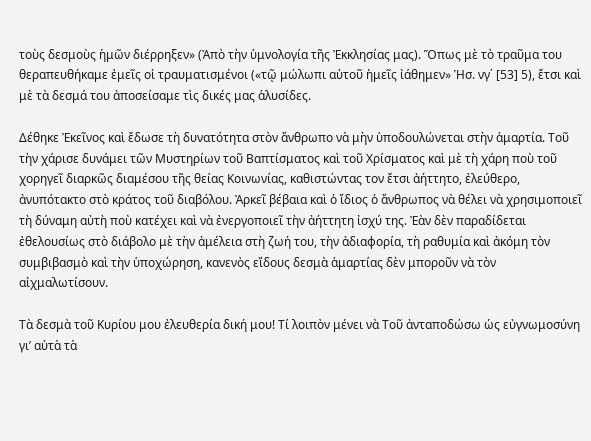τοὺς δεσμοὺς ἡμῶν διέρρηξεν» (Ἀπὸ τὴν ὑμνολογία τῆς Ἐκκλησίας μας). Ὅπως μὲ τὸ τραῦμα του θεραπευθήκαμε ἐμεῖς οἱ τραυματισμένοι («τῷ μώλωπι αὐτοῦ ἡμεῖς ἰάθημεν» Ἡσ. νγ΄ [53] 5), ἔτσι καὶ μὲ τὰ δεσμά του ἀποσείσαμε τὶς δικές μας ἁλυσίδες.

Δέθηκε Ἐκεῖνος καὶ ἔδωσε τὴ δυνατότητα στὸν ἄνθρωπο νὰ μὴν ὑποδουλώνεται στὴν ἁμαρτία. Τοῦ τὴν χάρισε δυνάμει τῶν Μυστηρίων τοῦ Βαπτίσματος καὶ τοῦ Χρίσματος καὶ μὲ τὴ χάρη ποὺ τοῦ χορηγεῖ διαρκῶς διαμέσου τῆς θείας Κοινωνίας, καθιστώντας τον ἔτσι ἀήττητο, ἐλεύθερο, ἀνυπότακτο στὸ κράτος τοῦ διαβόλου. Ἀρκεῖ βέβαια καὶ ὁ ἴδιος ὁ ἄνθρωπος νὰ θέλει νὰ χρησιμοποιεῖ τὴ δύναμη αὐτὴ ποὺ κατέχει καὶ νὰ ἐνεργοποιεῖ τὴν ἀήττητη ἰσχύ της. Ἐὰν δὲν παραδίδεται ἐθελουσίως στὸ διάβολο μὲ τὴν ἀμέλεια στὴ ζωή του, τὴν ἀδιαφορία, τὴ ραθυμία καὶ ἀκόμη τὸν συμβιβασμὸ καὶ τὴν ὑποχώρηση, κανενὸς εἴδους δεσμὰ ἁμαρτίας δὲν μποροῦν νὰ τὸν αἰχμαλωτίσουν.

Τὰ δεσμὰ τοῦ Κυρίου μου ἐλευθερία δική μου! Τί λοιπὸν μένει νὰ Τοῦ ἀνταποδώσω ὡς εὐγνωμοσύνη γι’ αὐτὰ τὰ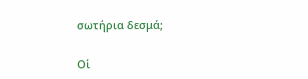σωτήρια δεσμά;

Οἱ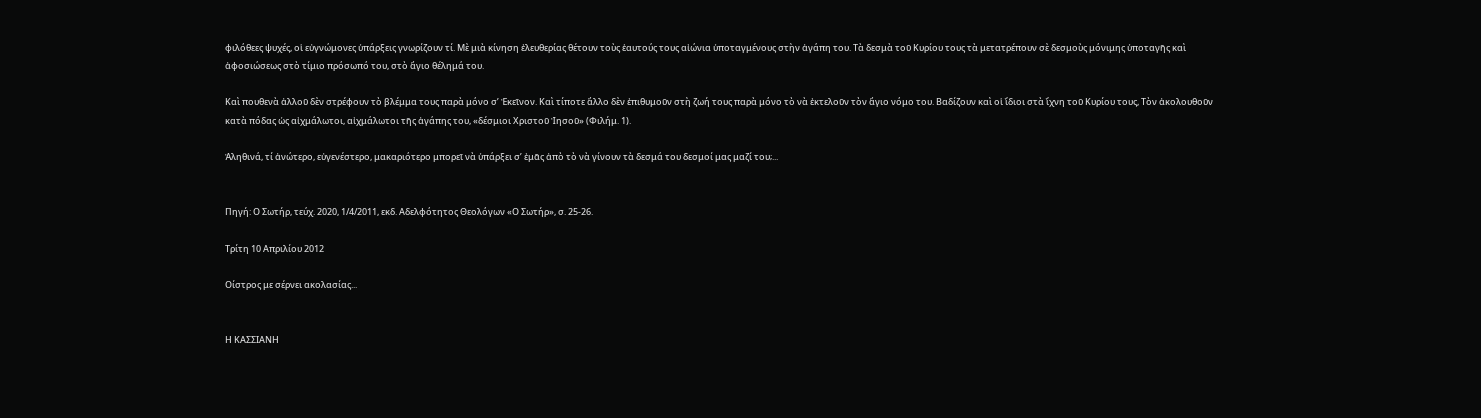φιλόθεες ψυχές, οἱ εὐγνώμονες ὑπάρξεις γνωρίζουν τί. Μὲ μιὰ κίνηση ἐλευθερίας θέτουν τοὺς ἑαυτούς τους αἰώνια ὑποταγμένους στὴν ἀγάπη του. Τὰ δεσμὰ τοῦ Κυρίου τους τὰ μετατρέπουν σὲ δεσμοὺς μόνιμης ὑποταγῆς καὶ ἀφοσιώσεως στὸ τίμιο πρόσωπό του, στὸ ἅγιο θέλημά του.

Καὶ πουθενὰ ἀλλοῦ δὲν στρέφουν τὸ βλέμμα τους παρὰ μόνο σ’ Ἐκεῖνον. Καὶ τίποτε ἄλλο δὲν ἐπιθυμοῦν στὴ ζωή τους παρὰ μόνο τὸ νὰ ἐκτελοῦν τὸν ἅγιο νόμο του. Βαδίζουν καὶ οἱ ἴδιοι στὰ ἴχνη τοῦ Κυρίου τους, Τὸν ἀκολουθοῦν κατὰ πόδας ὡς αἰχμάλωτοι, αἰχμάλωτοι τῆς ἀγάπης του, «δέσμιοι Χριστοῦ Ἰησοῦ» (Φιλήμ. 1).

Ἀληθινά, τί ἀνώτερο, εὐγενέστερο, μακαριότερο μπορεῖ νὰ ὑπάρξει σ’ ἐμᾶς ἀπὸ τὸ νὰ γίνουν τὰ δεσμά του δεσμοί μας μαζί του;...


Πηγή: Ο Σωτήρ, τεύχ. 2020, 1/4/2011, εκδ. Αδελφότητος Θεολόγων «Ο Σωτήρ», σ. 25-26.

Τρίτη 10 Απριλίου 2012

Οίστρος με σέρνει ακολασίας...


Η ΚΑΣΣΙΑΝΗ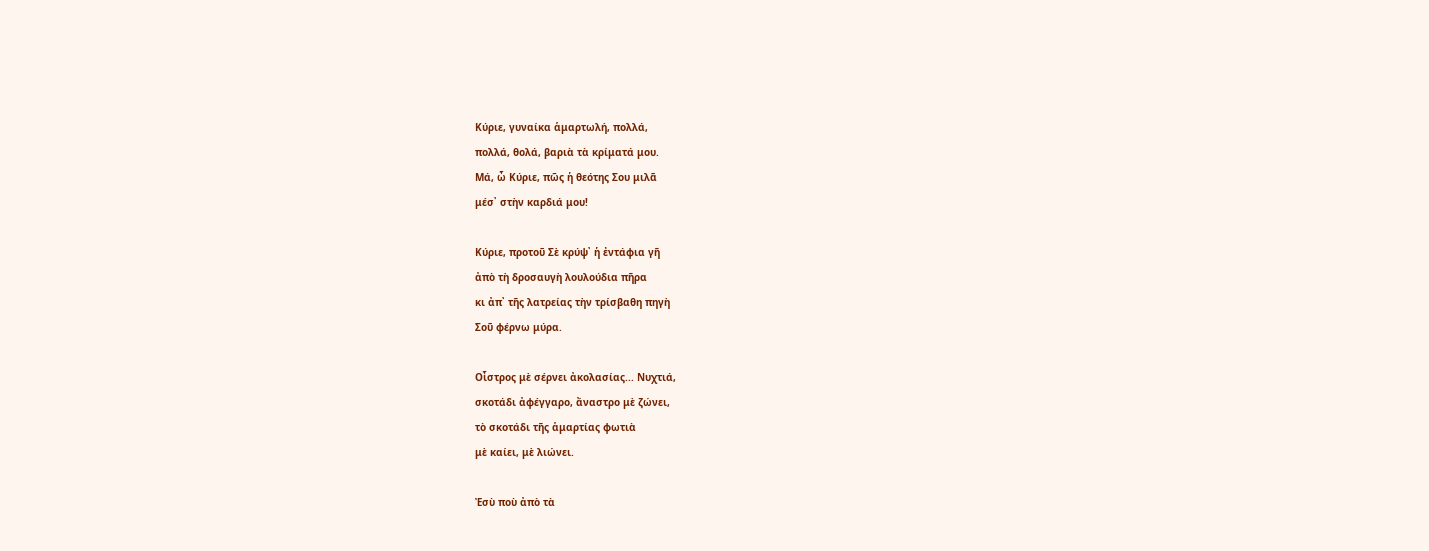Κύριε, γυναίκα ἁμαρτωλή, πολλά,
πολλά, θολά, βαριὰ τὰ κρίματά μου.
Μά, ὦ Κύριε, πῶς ἡ θεότης Σου μιλᾶ
μέσ᾿ στὴν καρδιά μου!

Κύριε, προτοῦ Σὲ κρύψ᾿ ἡ ἐντάφια γῆ
ἀπὸ τὴ δροσαυγὴ λουλούδια πῆρα
κι ἀπ᾿ τῆς λατρείας τὴν τρίσβαθη πηγὴ
Σοῦ φέρνω μύρα.

Οἶστρος μὲ σέρνει ἀκολασίας... Νυχτιά,
σκοτάδι ἀφέγγαρο, ἄναστρο μὲ ζώνει,
τὸ σκοτάδι τῆς ἁμαρτίας φωτιὰ
μὲ καίει, μὲ λιώνει.

Ἐσὺ ποὺ ἀπὸ τὰ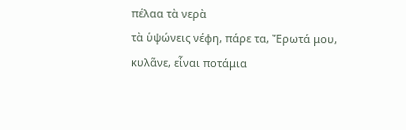πέλαα τὰ νερὰ
τὰ ὑψώνεις νέφη, πάρε τα, Ἔρωτά μου,
κυλᾶνε, εἶναι ποτάμια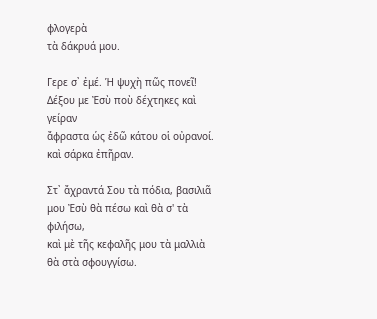φλογερὰ
τὰ δάκρυά μου.

Γερε σ᾿ ἐμέ. Ἡ ψυχὴ πῶς πονεῖ!
Δέξου με Ἐσὺ ποὺ δέχτηκες καὶ γείραν
ἄφραστα ὡς ἐδῶ κάτου οἱ οὐρανοί.
καὶ σάρκα ἐπῆραν.

Στ᾿ ἄχραντά Σου τὰ πόδια, βασιλιᾶ
μου Ἐσὺ θὰ πέσω καὶ θὰ σ' τὰ φιλήσω,
καὶ μὲ τῆς κεφαλῆς μου τὰ μαλλιὰ
θὰ στὰ σφουγγίσω.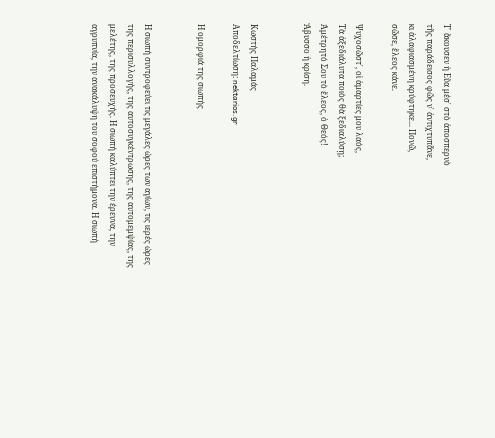Τ᾿ ἄκουσεν ἡ Εὔα μέσ᾿ στὸ ἀποσπερνὸ
τῆς παράδεισος φῶς ν᾿ ἀντιχτυπᾶνε,
κι ἀλαφιασμένη κρύφτηκε... Πονῶ,
σῶσε, ἔλεος κάνε.

Ψυχοσῶστ᾿, οἱ ἁμαρτίες μου λαός,
Τὰ ἀξεδιάλυτα ποιὸς θὰ ξεδιαλύσῃ;
Ἀμέτρητό Σου τὸ ἔλεος, ὁ Θεός!
Ἄβυσσο ἡ κρίση.


Κωστής Παλαμάς
Αποδελτίωση: nektarios.gr

Η ομορφιά της σιωπής


Η σιωπή συντροφεύει τις μεγάλες ώρες των αγίων, τις ιερές ώρες της περισυλλογής, της αυτοσυγκέντρωσης, της αυτομεμψίας, της μελέτης, της προσευχής. Η σιωπή καλύπτει την έρευνα, την αγρυπνία, την ανακάλυψη του σοφού επιστήμονα. Η σιωπή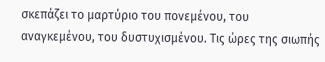σκεπάζει το μαρτύριο του πονεμένου, του αναγκεμένου, του δυστυχισμένου. Τις ώρες της σιωπής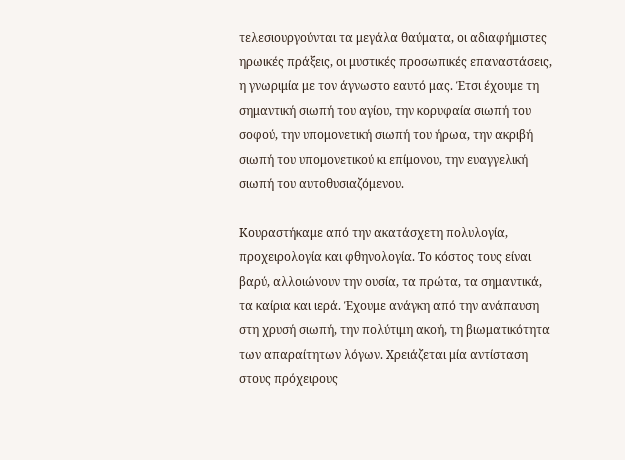τελεσιουργούνται τα μεγάλα θαύματα, οι αδιαφήμιστες ηρωικές πράξεις, οι μυστικές προσωπικές επαναστάσεις, η γνωριμία με τον άγνωστο εαυτό μας. Έτσι έχουμε τη σημαντική σιωπή του αγίου, την κορυφαία σιωπή του σοφού, την υπομονετική σιωπή του ήρωα, την ακριβή σιωπή του υπομονετικού κι επίμονου, την ευαγγελική σιωπή του αυτοθυσιαζόμενου.

Κουραστήκαμε από την ακατάσχετη πολυλογία, προχειρολογία και φθηνολογία. Το κόστος τους είναι βαρύ, αλλοιώνουν την ουσία, τα πρώτα, τα σημαντικά, τα καίρια και ιερά. Έχουμε ανάγκη από την ανάπαυση στη χρυσή σιωπή, την πολύτιμη ακοή, τη βιωματικότητα των απαραίτητων λόγων. Χρειάζεται μία αντίσταση στους πρόχειρους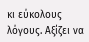κι εύκολους λόγους. Αξίζει να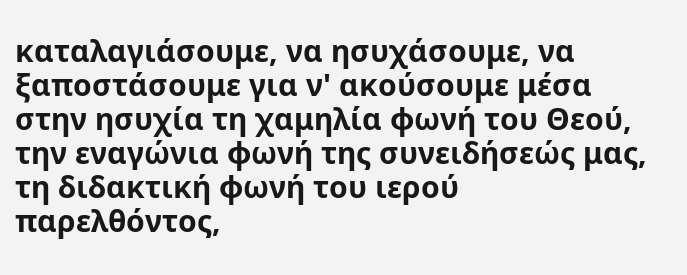καταλαγιάσουμε, να ησυχάσουμε, να ξαποστάσουμε για ν' ακούσουμε μέσα στην ησυχία τη χαμηλία φωνή του Θεού, την εναγώνια φωνή της συνειδήσεώς μας, τη διδακτική φωνή του ιερού παρελθόντος,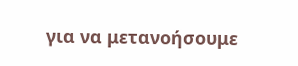για να μετανοήσουμε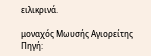ειλικρινά.

μοναχός Μωυσής Αγιορείτης
Πηγή: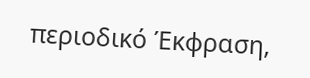περιοδικό Έκφραση,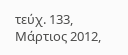τεύχ. 133, Μάρτιος 2012,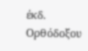έκδ. Ορθόδοξου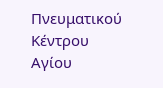Πνευματικού Κέντρου Αγίου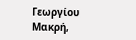Γεωργίου Μακρή,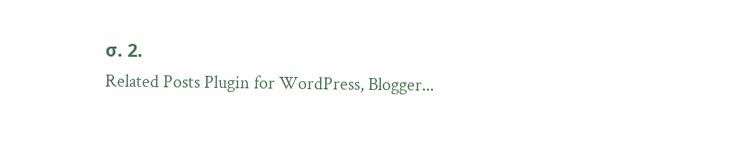σ. 2.
Related Posts Plugin for WordPress, Blogger...